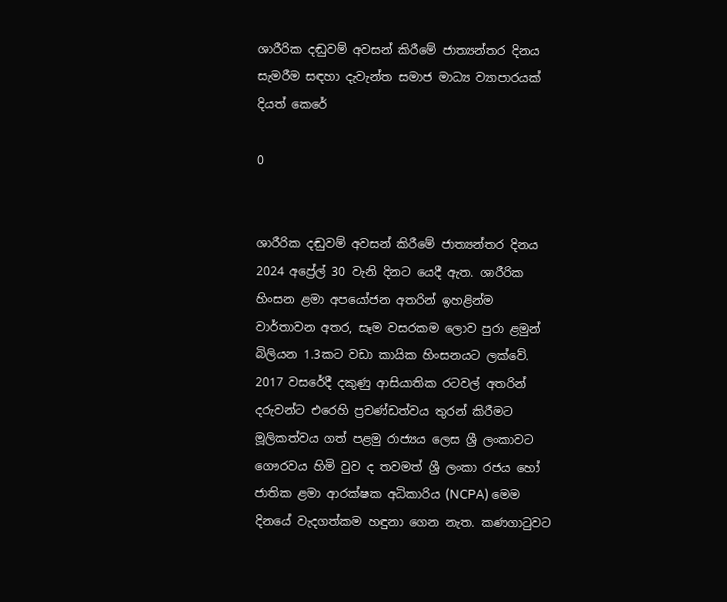ශාරීරික දඬුවම් අවසන් කිරීමේ ජාත්‍යන්තර දිනය සැමරීම සඳහා දැවැන්ත සමාජ මාධ්‍ය ව්‍යාපාරයක් දියත් කෙරේ

0


ශාරීරික දඬුවම් අවසන් කිරීමේ ජාත්‍යන්තර දිනය 2024 අප්‍රේල් 30 වැනි දිනට යෙදී ඇත. ශාරීරික හිංසන ළමා අපයෝජන අතරින් ඉහළින්ම වාර්තාවන අතර, සෑම වසරකම ලොව පුරා ළමුන් බිලියන 1.3කට වඩා කායික හිංසනයට ලක්වේ. 2017 වසරේදී දකුණු ආසියාතික රටවල් අතරින් දරුවන්ට එරෙහි ප්‍රචණ්ඩත්වය තුරන් කිරීමට මූලිකත්වය ගත් පළමු රාජ්‍යය ලෙස ශ්‍රී ලංකාවට ගෞරවය හිමි වුව ද තවමත් ශ්‍රී ලංකා රජය හෝ ජාතික ළමා ආරක්ෂක අධිකාරිය (NCPA) මෙම දිනයේ වැදගත්කම හඳුනා ගෙන නැත. කණගාටුවට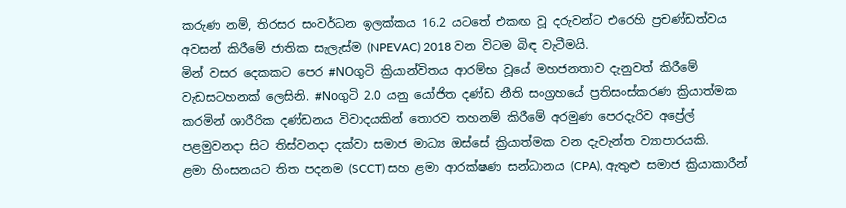කරුණ නම්, තිරසර සංවර්ධන ඉලක්කය 16.2 යටතේ එකඟ වූ දරුවන්ට එරෙහි ප්‍රචණ්ඩත්වය අවසන් කිරීමේ ජාතික සැලැස්ම (NPEVAC) 2018 වන විටම බිඳ වැටීමයි.
මින් වසර දෙකකට පෙර #NOගුටි ක්‍රියාන්විතය ආරම්භ වූයේ මහජනතාව දැනුවත් කිරීමේ වැඩසටහනක් ලෙසිනි. #Noගුටි 2.0 යනු යෝජිත දණ්ඩ නීති සංග්‍රහයේ ප්‍රතිසංස්කරණ ක්‍රියාත්මක කරමින් ශාරීරික දණ්ඩනය විවාදයකින් තොරව තහනම් කිරීමේ අරමුණ පෙරදැරිව අප්‍රේල් පළමුවනදා සිට තිස්වනදා දක්වා සමාජ මාධ්‍ය ඔස්සේ ක්‍රියාත්මක වන දැවැන්ත ව්‍යාපාරයකි.
ළමා හිංසනයට තිත පදනම (SCCT) සහ ළමා ආරක්ෂණ සන්ධානය (CPA), ඇතුළු සමාජ ක්‍රියාකාරීන්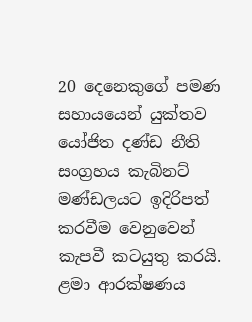20 දෙනෙකුගේ පමණ සහායයෙන් යුක්තව යෝජිත දණ්ඩ නීති සංග්‍රහය කැබිනට් මණ්ඩලයට ඉදිරිපත් කරවීම වෙනුවෙන් කැපවී කටයුතු කරයි.
ළමා ආරක්ෂණය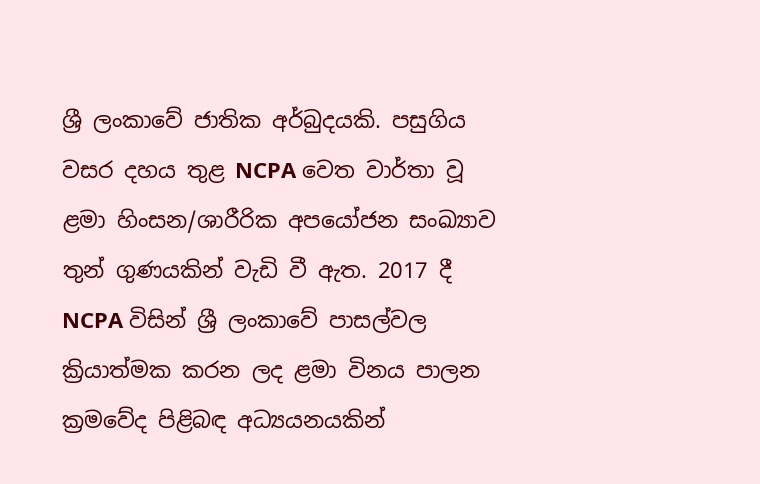ශ්‍රී ලංකාවේ ජාතික අර්බුදයකි. පසුගිය වසර දහය තුළ NCPA වෙත වාර්තා වූ ළමා හිංසන/ශාරීරික අපයෝජන සංඛ්‍යාව තුන් ගුණයකින් වැඩි වී ඇත. 2017 දී NCPA විසින් ශ්‍රී ලංකාවේ පාසල්වල ක්‍රියාත්මක කරන ලද ළමා විනය පාලන ක්‍රමවේද පිළිබඳ අධ්‍යයනයකින්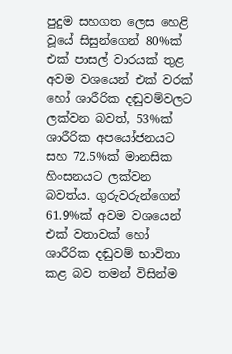පුදුම සහගත ලෙස හෙළි වූයේ සිසුන්ගෙන් 80%ක් එක් පාසල් වාරයක් තුළ අවම වශයෙන් එක් වරක් හෝ ශාරීරික දඬුවම්වලට ලක්වන බවත්, 53%ක් ශාරීරික අපයෝජනයට සහ 72.5%ක් මානසික හිංසනයට ලක්වන බවත්ය. ගුරුවරුන්ගෙන් 61.9%ක් අවම වශයෙන් එක් වතාවක් හෝ ශාරීරික දඬුවම් භාවිතා කළ බව තමන් විසින්ම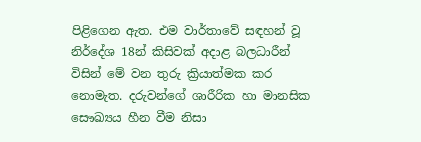පිළිගෙන ඇත. එම වාර්තාවේ සඳහන් වූ නිර්දේශ 18න් කිසිවක් අදාළ බලධාරීන් විසින් මේ වන තුරු ක්‍රියාත්මක කර නොමැත. දරුවන්ගේ ශාරීරික හා මානසික සෞඛ්‍යය හීන වීම නිසා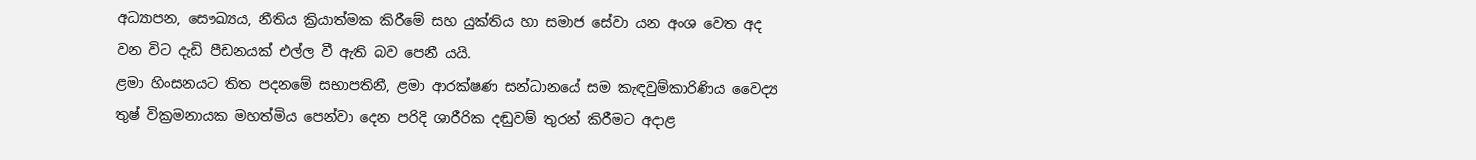අධ්‍යාපන, සෞඛ්‍යය, නීතිය ක්‍රියාත්මක කිරීමේ සහ යුක්තිය හා සමාජ සේවා යන අංශ වෙත අද වන විට දැඩි පීඩනයක් එල්ල වී ඇති බව පෙනී යයි.
ළමා හිංසනයට තිත පදනමේ සභාපතිනී, ළමා ආරක්ෂණ සන්ධානයේ සම කැඳවුම්කාරිණිය වෛද්‍ය තුෂ් වික්‍රමනායක මහත්මිය පෙන්වා දෙන පරිදි ශාරීරික දඬුවම් තුරන් කිරීමට අදාළ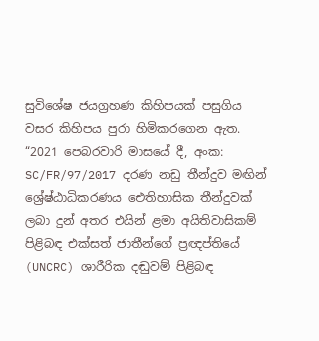සුවිශේෂ ජයග්‍රහණ කිහිපයක් පසුගිය වසර කිහිපය පුරා හිමිකරගෙන ඇත. “2021 පෙබරවාරි මාසයේ දී, අංක: SC/FR/97/2017 දරණ නඩු තීන්දුව මඟින් ශ්‍රේෂ්ඨාධිකරණය ඓතිහාසික තීන්දුවක් ලබා දුන් අතර එයින් ළමා අයිතිවාසිකම් පිළිබඳ එක්සත් ජාතීන්ගේ ප්‍රඥප්තියේ (UNCRC) ශාරීරික දඬුවම් පිළිබඳ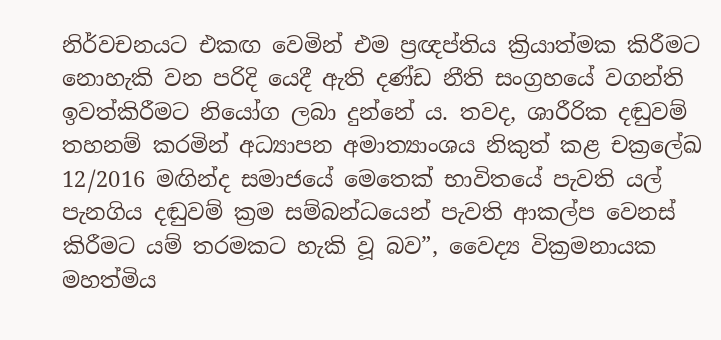නිර්වචනයට එකඟ වෙමින් එම ප්‍රඥප්තිය ක්‍රියාත්මක කිරීමට නොහැකි වන පරිදි යෙදී ඇති දණ්ඩ නීති සංග්‍රහයේ වගන්ති ඉවත්කිරීමට නියෝග ලබා දුන්නේ ය. තවද, ශාරීරික දඬුවම් තහනම් කරමින් අධ්‍යාපන අමාත්‍යාංශය නිකුත් කළ චක්‍රලේඛ 12/2016 මඟින්ද සමාජයේ මෙතෙක් භාවිතයේ පැවති යල් පැනගිය දඬුවම් ක්‍රම සම්බන්ධයෙන් පැවති ආකල්ප වෙනස් කිරීමට යම් තරමකට හැකි වූ බව”, වෛද්‍ය වික්‍රමනායක මහත්මිය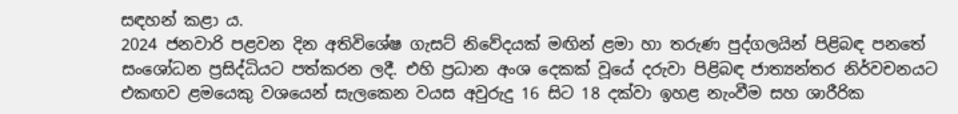සඳහන් කළා ය.
2024 ජනවාරි පළවන දින අතිවිශේෂ ගැසට් නිවේදයක් මඟින් ළමා හා තරුණ පුද්ගලයින් පිළිබඳ පනතේ සංශෝධන ප්‍රසිද්ධියට පත්කරන ලදී. එහි ප්‍රධාන අංශ දෙකක් වූයේ දරුවා පිළිබඳ ජාත්‍යන්තර නිර්වචනයට එකඟව ළමයෙකු වශයෙන් සැලකෙන වයස අවුරුදු 16 සිට 18 දක්වා ඉහළ නැංවීම සහ ශාරීරික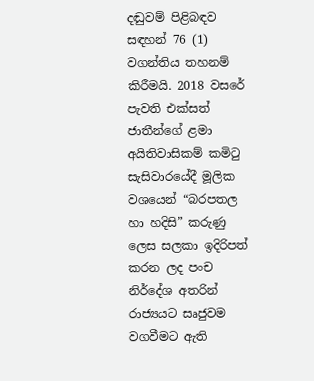දඬුවම් පිළිබඳව සඳහන් 76 (1) වගන්තිය තහනම් කිරීමයි. 2018 වසරේ පැවති එක්සත් ජාතීන්ගේ ළමා අයිතිවාසිකම් කමිටු සැසිවාරයේදී මූලික වශයෙන් “බරපතල හා හදිසි” කරුණු ලෙස සලකා ඉදිරිපත් කරන ලද පංච නිර්දේශ අතරින් රාජ්‍යයට සෘජුවම වගවීමට ඇති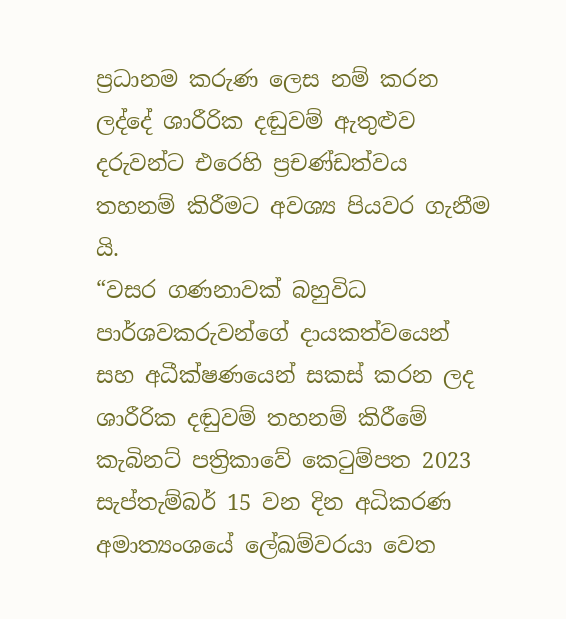ප්‍රධානම කරුණ ලෙස නම් කරන ලද්දේ ශාරීරික දඬුවම් ඇතුළුව දරුවන්ට එරෙහි ප්‍රචණ්ඩත්වය තහනම් කිරීමට අවශ්‍ය පියවර ගැනීම යි.
“වසර ගණනාවක් බහුවිධ පාර්ශවකරුවන්ගේ දායකත්වයෙන් සහ අධීක්ෂණයෙන් සකස් කරන ලද ශාරීරික දඬුවම් තහනම් කිරීමේ කැබිනට් පත්‍රිකාවේ කෙටුම්පත 2023 සැප්තැම්බර් 15 වන දින අධිකරණ අමාත්‍යංශයේ ලේඛම්වරයා වෙත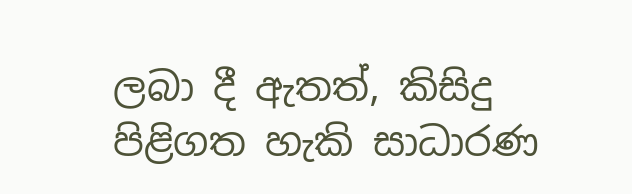ලබා දී ඇතත්, කිසිදු පිළිගත හැකි සාධාරණ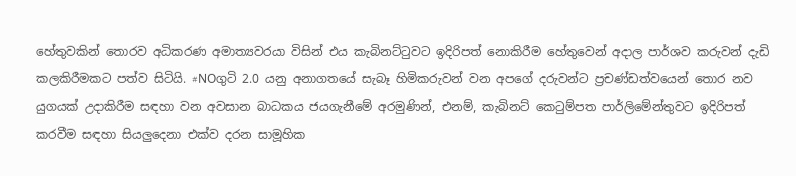හේතුවකින් තොරව අධිකරණ අමාත්‍යවරයා විසින් එය කැබිනට්ටුවට ඉදිරිපත් නොකිරීම හේතුවෙන් අදාල පාර්ශව කරුවන් දැඩි කලකිරීමකට පත්ව සිටියි. #NOගුටි 2.0 යනු අනාගතයේ සැබෑ හිමිකරුවන් වන අපගේ දරුවන්ට ප්‍රචණ්ඩත්වයෙන් තොර නව යුගයක් උදාකිරීම සඳහා වන අවසාන බාධකය ජයගැනීමේ අරමුණින්, එනම්, කැබිනට් කෙටුම්පත පාර්ලිමේන්තුවට ඉදිරිපත් කරවීම සඳහා සියලුදෙනා එක්ව දරන සාමූහික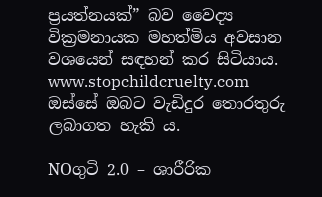ප්‍රයත්නයක්” බව වෛද්‍ය වික්‍රමනායක මහත්මිය අවසාන වශයෙන් සඳහන් කර සිටියාය. www.stopchildcruelty.com ඔස්සේ ඔබට වැඩිදුර තොරතුරු ලබාගත හැකි ය.

NOගුටි 2.0 – ශාරීරික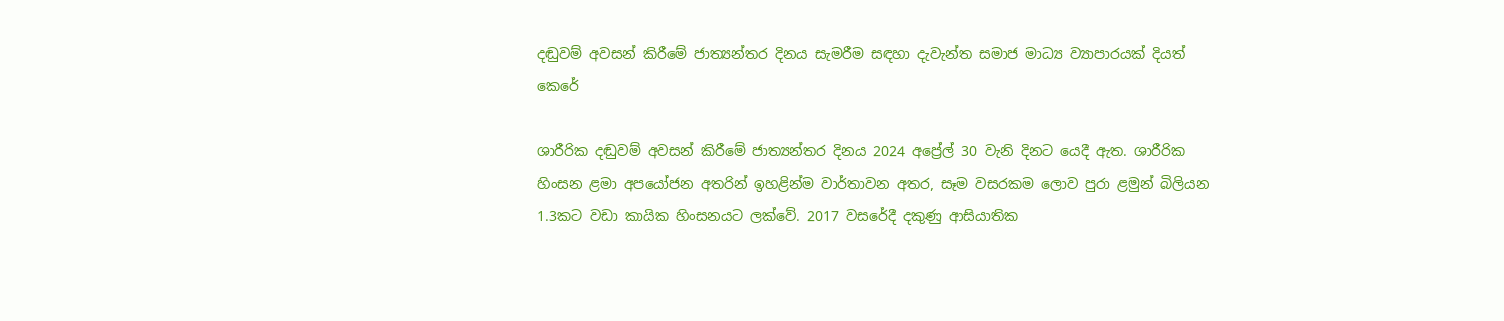දඬුවම් අවසන් කිරීමේ ජාත්‍යන්තර දිනය සැමරීම සඳහා දැවැන්ත සමාජ මාධ්‍ය ව්‍යාපාරයක් දියත් කෙරේ

ශාරීරික දඬුවම් අවසන් කිරීමේ ජාත්‍යන්තර දිනය 2024 අප්‍රේල් 30 වැනි දිනට යෙදී ඇත. ශාරීරික හිංසන ළමා අපයෝජන අතරින් ඉහළින්ම වාර්තාවන අතර, සෑම වසරකම ලොව පුරා ළමුන් බිලියන 1.3කට වඩා කායික හිංසනයට ලක්වේ. 2017 වසරේදී දකුණු ආසියාතික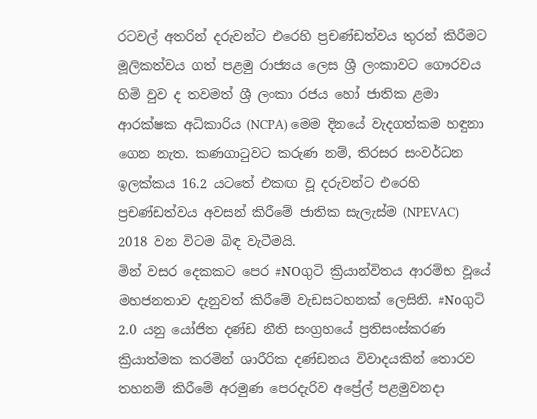රටවල් අතරින් දරුවන්ට එරෙහි ප්‍රචණ්ඩත්වය තුරන් කිරීමට මූලිකත්වය ගත් පළමු රාජ්‍යය ලෙස ශ්‍රී ලංකාවට ගෞරවය හිමි වුව ද තවමත් ශ්‍රී ලංකා රජය හෝ ජාතික ළමා ආරක්ෂක අධිකාරිය (NCPA) මෙම දිනයේ වැදගත්කම හඳුනා ගෙන නැත. කණගාටුවට කරුණ නම්, තිරසර සංවර්ධන ඉලක්කය 16.2 යටතේ එකඟ වූ දරුවන්ට එරෙහි ප්‍රචණ්ඩත්වය අවසන් කිරීමේ ජාතික සැලැස්ම (NPEVAC) 2018 වන විටම බිඳ වැටීමයි.
මින් වසර දෙකකට පෙර #NOගුටි ක්‍රියාන්විතය ආරම්භ වූයේ මහජනතාව දැනුවත් කිරීමේ වැඩසටහනක් ලෙසිනි. #Noගුටි 2.0 යනු යෝජිත දණ්ඩ නීති සංග්‍රහයේ ප්‍රතිසංස්කරණ ක්‍රියාත්මක කරමින් ශාරීරික දණ්ඩනය විවාදයකින් තොරව තහනම් කිරීමේ අරමුණ පෙරදැරිව අප්‍රේල් පළමුවනදා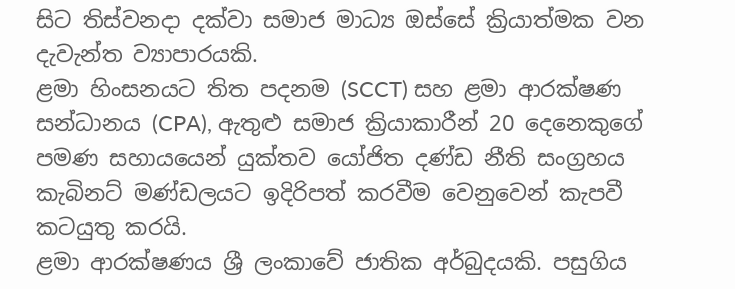සිට තිස්වනදා දක්වා සමාජ මාධ්‍ය ඔස්සේ ක්‍රියාත්මක වන දැවැන්ත ව්‍යාපාරයකි.
ළමා හිංසනයට තිත පදනම (SCCT) සහ ළමා ආරක්ෂණ සන්ධානය (CPA), ඇතුළු සමාජ ක්‍රියාකාරීන් 20 දෙනෙකුගේ පමණ සහායයෙන් යුක්තව යෝජිත දණ්ඩ නීති සංග්‍රහය කැබිනට් මණ්ඩලයට ඉදිරිපත් කරවීම වෙනුවෙන් කැපවී කටයුතු කරයි.
ළමා ආරක්ෂණය ශ්‍රී ලංකාවේ ජාතික අර්බුදයකි. පසුගිය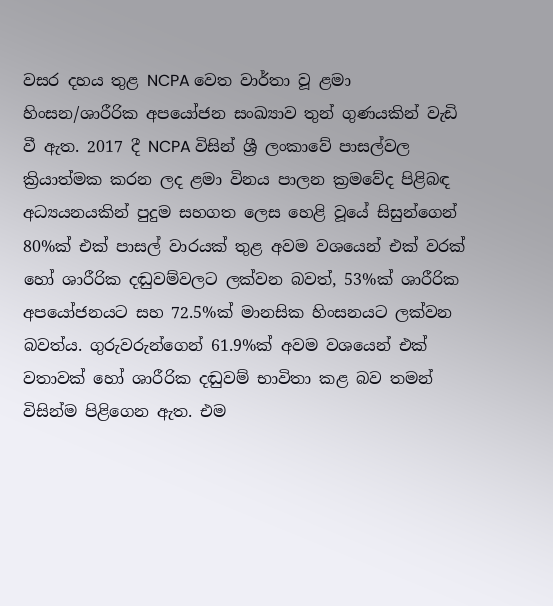වසර දහය තුළ NCPA වෙත වාර්තා වූ ළමා හිංසන/ශාරීරික අපයෝජන සංඛ්‍යාව තුන් ගුණයකින් වැඩි වී ඇත. 2017 දී NCPA විසින් ශ්‍රී ලංකාවේ පාසල්වල ක්‍රියාත්මක කරන ලද ළමා විනය පාලන ක්‍රමවේද පිළිබඳ අධ්‍යයනයකින් පුදුම සහගත ලෙස හෙළි වූයේ සිසුන්ගෙන් 80%ක් එක් පාසල් වාරයක් තුළ අවම වශයෙන් එක් වරක් හෝ ශාරීරික දඬුවම්වලට ලක්වන බවත්, 53%ක් ශාරීරික අපයෝජනයට සහ 72.5%ක් මානසික හිංසනයට ලක්වන බවත්ය. ගුරුවරුන්ගෙන් 61.9%ක් අවම වශයෙන් එක් වතාවක් හෝ ශාරීරික දඬුවම් භාවිතා කළ බව තමන් විසින්ම පිළිගෙන ඇත. එම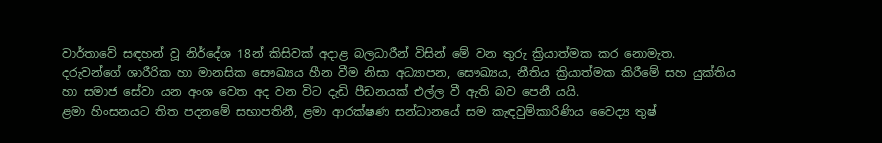වාර්තාවේ සඳහන් වූ නිර්දේශ 18න් කිසිවක් අදාළ බලධාරීන් විසින් මේ වන තුරු ක්‍රියාත්මක කර නොමැත. දරුවන්ගේ ශාරීරික හා මානසික සෞඛ්‍යය හීන වීම නිසා අධ්‍යාපන, සෞඛ්‍යය, නීතිය ක්‍රියාත්මක කිරීමේ සහ යුක්තිය හා සමාජ සේවා යන අංශ වෙත අද වන විට දැඩි පීඩනයක් එල්ල වී ඇති බව පෙනී යයි.
ළමා හිංසනයට තිත පදනමේ සභාපතිනී, ළමා ආරක්ෂණ සන්ධානයේ සම කැඳවුම්කාරිණිය වෛද්‍ය තුෂ්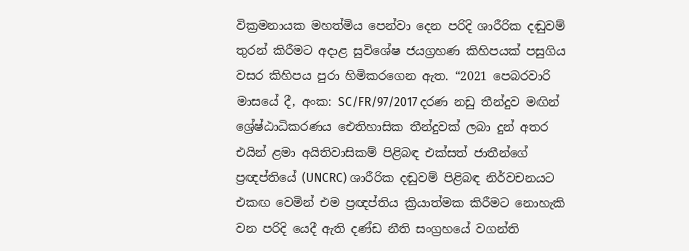වික්‍රමනායක මහත්මිය පෙන්වා දෙන පරිදි ශාරීරික දඬුවම් තුරන් කිරීමට අදාළ සුවිශේෂ ජයග්‍රහණ කිහිපයක් පසුගිය වසර කිහිපය පුරා හිමිකරගෙන ඇත. “2021 පෙබරවාරි මාසයේ දී, අංක: SC/FR/97/2017 දරණ නඩු තීන්දුව මඟින් ශ්‍රේෂ්ඨාධිකරණය ඓතිහාසික තීන්දුවක් ලබා දුන් අතර එයින් ළමා අයිතිවාසිකම් පිළිබඳ එක්සත් ජාතීන්ගේ ප්‍රඥප්තියේ (UNCRC) ශාරීරික දඬුවම් පිළිබඳ නිර්වචනයට එකඟ වෙමින් එම ප්‍රඥප්තිය ක්‍රියාත්මක කිරීමට නොහැකි වන පරිදි යෙදී ඇති දණ්ඩ නීති සංග්‍රහයේ වගන්ති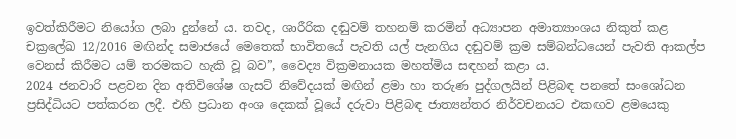ඉවත්කිරීමට නියෝග ලබා දුන්නේ ය. තවද, ශාරීරික දඬුවම් තහනම් කරමින් අධ්‍යාපන අමාත්‍යාංශය නිකුත් කළ චක්‍රලේඛ 12/2016 මඟින්ද සමාජයේ මෙතෙක් භාවිතයේ පැවති යල් පැනගිය දඬුවම් ක්‍රම සම්බන්ධයෙන් පැවති ආකල්ප වෙනස් කිරීමට යම් තරමකට හැකි වූ බව”, වෛද්‍ය වික්‍රමනායක මහත්මිය සඳහන් කළා ය.
2024 ජනවාරි පළවන දින අතිවිශේෂ ගැසට් නිවේදයක් මඟින් ළමා හා තරුණ පුද්ගලයින් පිළිබඳ පනතේ සංශෝධන ප්‍රසිද්ධියට පත්කරන ලදී. එහි ප්‍රධාන අංශ දෙකක් වූයේ දරුවා පිළිබඳ ජාත්‍යන්තර නිර්වචනයට එකඟව ළමයෙකු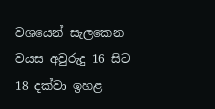වශයෙන් සැලකෙන වයස අවුරුදු 16 සිට 18 දක්වා ඉහළ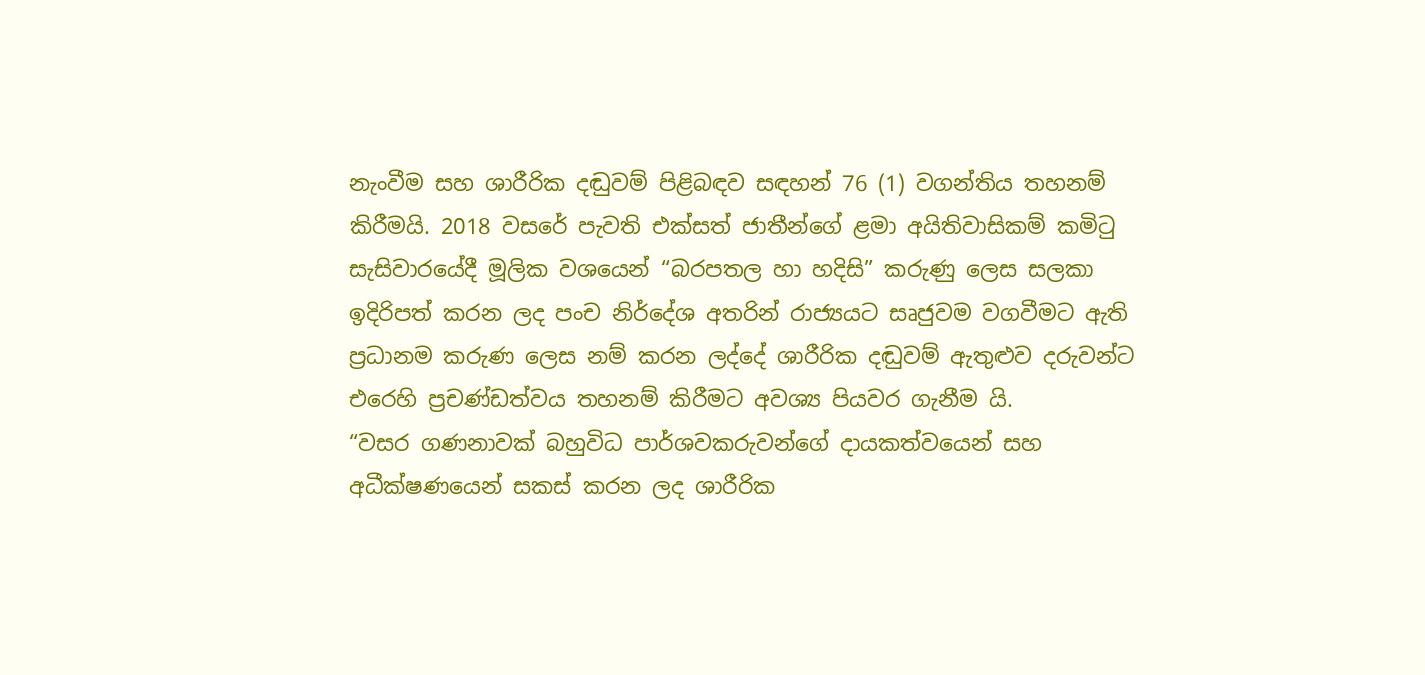නැංවීම සහ ශාරීරික දඬුවම් පිළිබඳව සඳහන් 76 (1) වගන්තිය තහනම් කිරීමයි. 2018 වසරේ පැවති එක්සත් ජාතීන්ගේ ළමා අයිතිවාසිකම් කමිටු සැසිවාරයේදී මූලික වශයෙන් “බරපතල හා හදිසි” කරුණු ලෙස සලකා ඉදිරිපත් කරන ලද පංච නිර්දේශ අතරින් රාජ්‍යයට සෘජුවම වගවීමට ඇති ප්‍රධානම කරුණ ලෙස නම් කරන ලද්දේ ශාරීරික දඬුවම් ඇතුළුව දරුවන්ට එරෙහි ප්‍රචණ්ඩත්වය තහනම් කිරීමට අවශ්‍ය පියවර ගැනීම යි.
“වසර ගණනාවක් බහුවිධ පාර්ශවකරුවන්ගේ දායකත්වයෙන් සහ අධීක්ෂණයෙන් සකස් කරන ලද ශාරීරික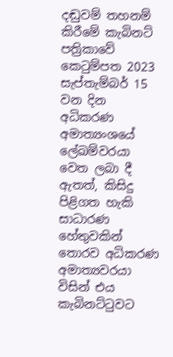දඬුවම් තහනම් කිරීමේ කැබිනට් පත්‍රිකාවේ කෙටුම්පත 2023 සැප්තැම්බර් 15 වන දින අධිකරණ අමාත්‍යංශයේ ලේඛම්වරයා වෙත ලබා දී ඇතත්, කිසිදු පිළිගත හැකි සාධාරණ හේතුවකින් තොරව අධිකරණ අමාත්‍යවරයා විසින් එය කැබිනට්ටුවට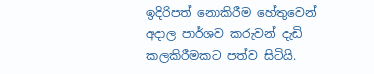ඉදිරිපත් නොකිරීම හේතුවෙන් අදාල පාර්ශව කරුවන් දැඩි කලකිරීමකට පත්ව සිටියි.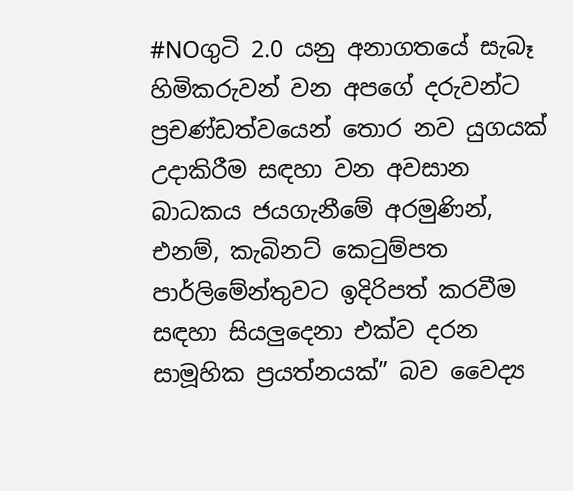#NOගුටි 2.0 යනු අනාගතයේ සැබෑ හිමිකරුවන් වන අපගේ දරුවන්ට ප්‍රචණ්ඩත්වයෙන් තොර නව යුගයක් උදාකිරීම සඳහා වන අවසාන බාධකය ජයගැනීමේ අරමුණින්, එනම්, කැබිනට් කෙටුම්පත පාර්ලිමේන්තුවට ඉදිරිපත් කරවීම සඳහා සියලුදෙනා එක්ව දරන සාමූහික ප්‍රයත්නයක්” බව වෛද්‍ය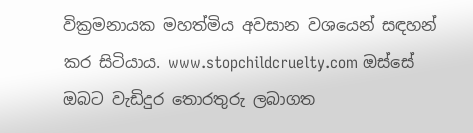වික්‍රමනායක මහත්මිය අවසාන වශයෙන් සඳහන් කර සිටියාය. www.stopchildcruelty.com ඔස්සේ ඔබට වැඩිදුර තොරතුරු ලබාගත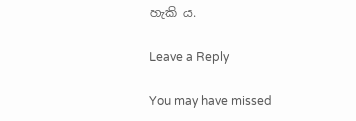හැකි ය.

Leave a Reply

You may have missed